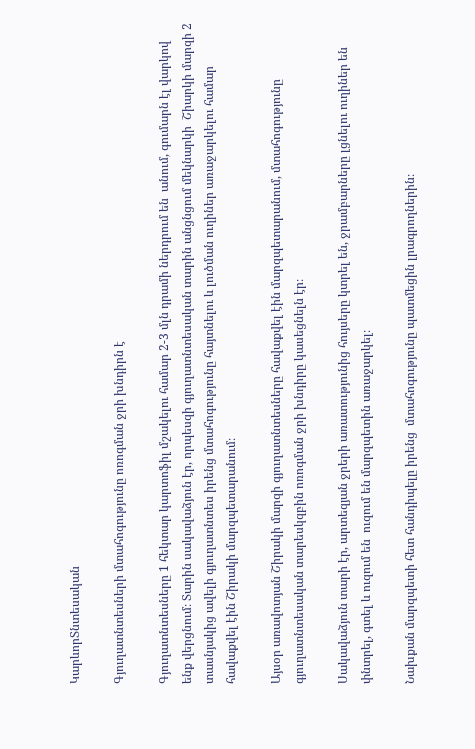ԿարևորՏնտեսական

Գյուղատնտեսների մտահոգությունը ոռոգման ջրի խնդիրն է

Գյուղատնտեսները 1 հեկտար կարտոֆիլ մշակելու համար 2-3 մլն դրամի ներդրում են  անում, գումարն էլ վարկով ենք վերցնում։ Տարին սակավաձյուն էր, որպեսզի գյուղատնտեսական տարին անցնցում մեկնարկի  Շիարկի մարզի 2 տասնյակից ավելի գյուղատնտես իրենց մտահոգությունը հայտնելու և լուծման ուղիներ առաջարկելու համար հավաքվել էին Շիրակի մարզպետարանում։

Այսօր առավոտյան Շիրակի մարզի գյուղատնտեսները հավաքվել էին մարզպետարանում, մտահոգությունը գյուղատնտեսական տարեսկզբին ոռոգման ջրի խնդիրը կասեցնելն էր։

Սակավաձյուն տարի էր, արտեզյան ջրերի առատությունից հույսերը կտրել են, ջրամբարները լցնելու ուղիներ են փնտրել, գտել և ուզում են  ուզում են մարզպետին առաջարկել։

Նախքան մարզպետի հետ հանդիպելը իրենց  մտահոգությունը պատմեցին լրագրողներին։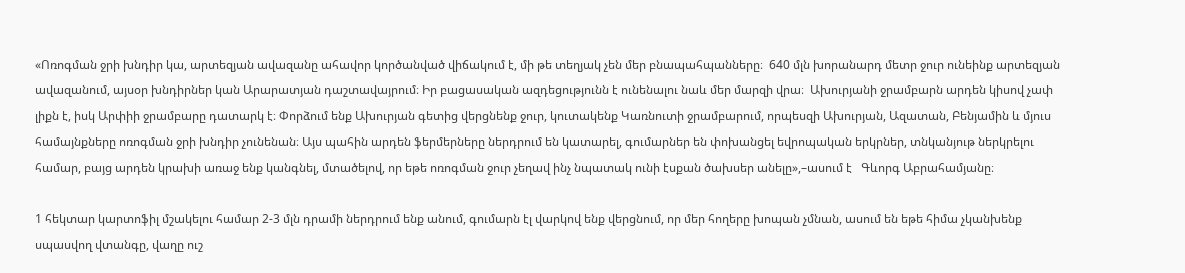«Ոռոգման ջրի խնդիր կա, արտեզյան ավազանը ահավոր կործանված վիճակում է, մի թե տեղյակ չեն մեր բնապահպանները։  640 մլն խորանարդ մետր ջուր ունեինք արտեզյան ավազանում, այսօր խնդիրներ կան Արարատյան դաշտավայրում։ Իր բացասական ազդեցությունն է ունենալու նաև մեր մարզի վրա։  Ախուրյանի ջրամբարն արդեն կիսով չափ լիքն է, իսկ Արփիի ջրամբարը դատարկ է։ Փորձում ենք Ախուրյան գետից վերցնենք ջուր, կուտակենք Կառնուտի ջրամբարում, որպեսզի Ախուրյան, Ազատան, Բենյամին և մյուս համայնքները ոռոգման ջրի խնդիր չունենան։ Այս պահին արդեն ֆերմերները ներդրում են կատարել, գումարներ են փոխանցել եվրոպական երկրներ, տնկանյութ ներկրելու համար, բայց արդեն կրախի առաջ ենք կանգնել, մտածելով, որ եթե ոռոգման ջուր չեղավ ինչ նպատակ ունի էսքան ծախսեր անելը»,–ասում է   Գևորգ Աբրահամյանը։

1 հեկտար կարտոֆիլ մշակելու համար 2-3 մլն դրամի ներդրում ենք անում, գումարն էլ վարկով ենք վերցնում, որ մեր հողերը խոպան չմնան, ասում են եթե հիմա չկանխենք սպասվող վտանգը, վաղը ուշ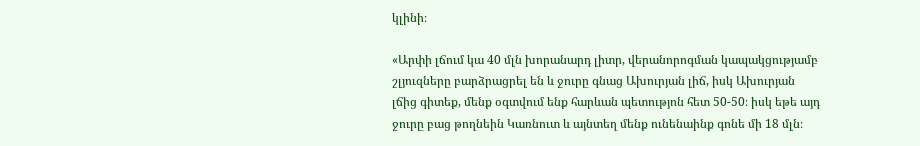կլինի։

«Արփի լճում կա 40 մլն խորանարդ լիտր, վերանորոգման կապակցությամբ շլյուզները բարձրացրել են և ջուրը գնաց Ախուրյան լիճ, իսկ Ախուրյան լճից գիտեք, մենք օգտվում ենք հարևան պետությոն հետ 50-50։ իսկ եթե այդ ջուրը բաց թողնեին Կառնուտ և այնտեղ մենք ունենաինք գոնե մի 18 մլն։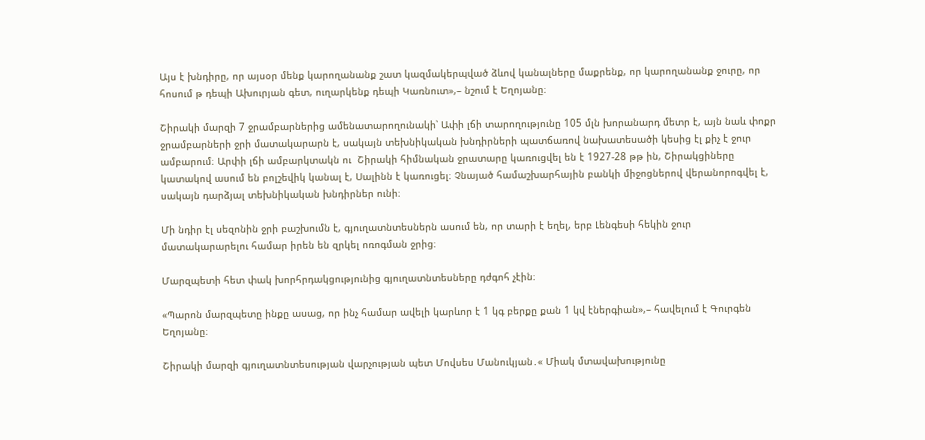Այս է խնդիրը, որ այսօր մենք կարողանանք շատ կազմակերպված ձևով կանալները մաքրենք, որ կարողանանք ջուրը, որ հոսում թ դեպի Ախուրյան գետ, ուղարկենք դեպի Կառնուտ»,– նշում է Եղոյանը։

Շիրակի մարզի 7 ջրամբարներից ամենատարողունակի՝ Ափի լճի տարողությունը 105 մլն խորանարդ մետր է, այն նաև փոքր ջրամբարների ջրի մատակարարն է, սակայն տեխնիկական խնդիրների պատճառով նախատեսածի կեսից էլ քիչ է ջուր ամբարում։ Արփի լճի ամբարկտակն ու  Շիրակի հիմնական ջրատարը կառուցվել են է 1927-28 թթ ին, Շիրակցիները կատակով ասում են բոլշեվիկ կանալ է, Սալինն է կառուցել։ Չնայած համաշխարհային բանկի միջոցներով վերանորոգվել է, սակայն դարձյալ տեխնիկական խնդիրներ ունի։

Մի նդիր էլ սեզոնին ջրի բաշխումն է, գյուղատնտեսներն ասում են, որ տարի է եղել, երբ Լենգեսի հեկին ջուր մատակարարելու համար իրեն են զրկել ոռոգման ջրից։

Մարզպետի հետ փակ խորհրդակցությունից գյուղատնտեսները դժգոհ չէին։

«Պարոն մարզպետը ինքը ասաց, որ ինչ համար ավելի կարևոր է 1 կգ բերքը քան 1 կվ էներգիան»,– հավելում է Գուրգեն Եղոյանը։

Շիրակի մարզի գյուղատնտեսության վարչության պետ Մովսես Մանուկյան․« Միակ մտավախությունը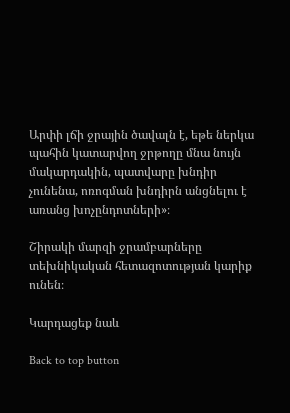Արփի լճի ջրային ծավալն է, եթե ներկա պահին կատարվող ջրթողը մնա նույն մակարդակին, պատվարը խնդիր չունենա, ոռոգման խնդիրն անցնելու է առանց խոչընդոտների»։

Շիրակի մարզի ջրամբարները տեխնիկական հետազոտության կարիք ունեն։

Կարդացեք նաև

Back to top button